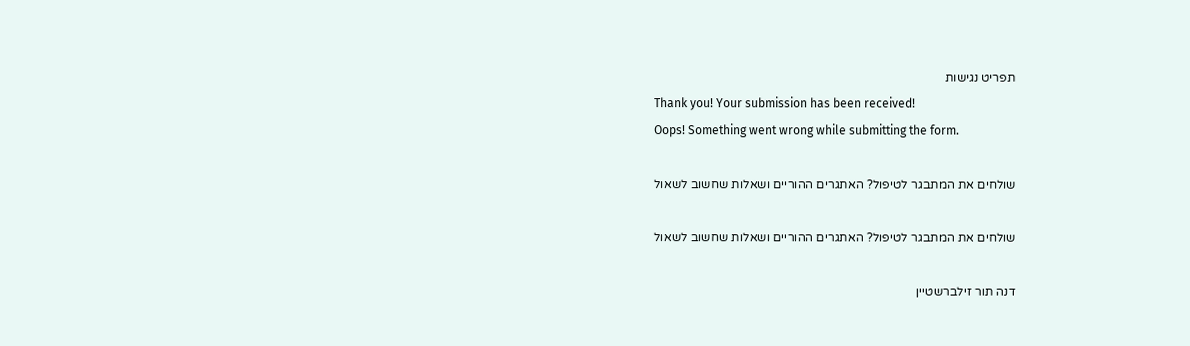תפריט נגישות
Thank you! Your submission has been received!
Oops! Something went wrong while submitting the form.

שולחים את המתבגר לטיפול? האתגרים ההוריים ושאלות שחשוב לשאול

שולחים את המתבגר לטיפול? האתגרים ההוריים ושאלות שחשוב לשאול

דנה תור זילברשטיין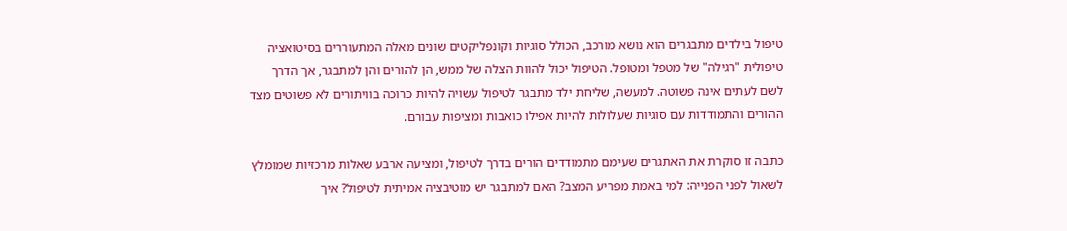טיפול בילדים מתבגרים הוא נושא מורכב, הכולל סוגיות וקונפליקטים שונים מאלה המתעוררים בסיטואציה טיפולית "רגילה" של מטפל ומטופל. הטיפול יכול להוות הצלה של ממש, הן להורים והן למתבגר, אך הדרך לשם לעתים אינה פשוטה. למעשה, שליחת ילד מתבגר לטיפול עשויה להיות כרוכה בוויתורים לא פשוטים מצד ההורים והתמודדות עם סוגיות שעלולות להיות אפילו כואבות ומציפות עבורם.

כתבה זו סוקרת את האתגרים שעימם מתמודדים הורים בדרך לטיפול, ומציעה ארבע שאלות מרכזיות שמומלץ לשאול לפני הפנייה: למי באמת מפריע המצב? האם למתבגר יש מוטיבציה אמיתית לטיפול? איך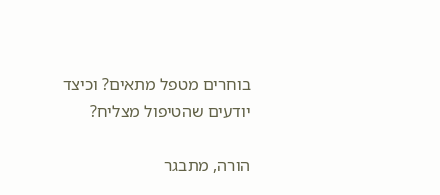בוחרים מטפל מתאים? וכיצד יודעים שהטיפול מצליח?

הורה, מתבגר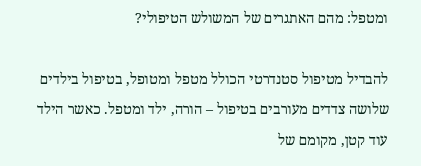ומטפל: מהם האתגרים של המשולש הטיפולי?

להבדיל מטיפול סטנדרטי הכולל מטפל ומטופל, בטיפול בילדים שלושה צדדים מעורבים בטיפול – הורה, ילד ומטפל. כאשר הילד עוד קטן, מקומם של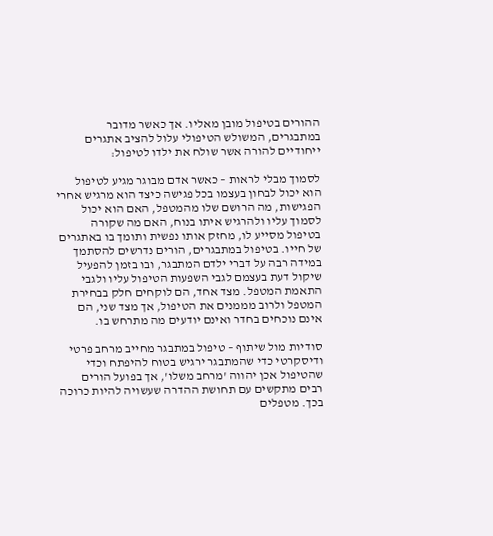ההורים בטיפול מובן מאליו. אך כאשר מדובר במתבגרים, המשולש הטיפולי עלול להציב אתגרים ייחודיים להורה אשר שולח את ילדו לטיפול:

לסמוך מבלי לראות – כאשר אדם מבוגר מגיע לטיפול הוא יכול לבחון בעצמו בכל פגישה כיצד הוא מרגיש אחרי הפגישות, מה הרושם שלו מהמטפל, האם הוא יכול לסמוך עליו ולהרגיש איתו בנוח, האם מה שקורה בטיפול מסייע לו, מחזק אותו נפשית ותומך בו באתגרים של חייו. בטיפול במתבגרים, הורים נדרשים להסתמך במידה רבה על דברי ילדם המתבגר, ובו בזמן להפעיל שיקול דעת בעצמם לגבי השפעות הטיפול עליו ולגבי התאמת המטפל. מצד אחד, הם לוקחים חלק בבחירת המטפל ולרוב מממנים את הטיפול, אך מצד שני, הם אינם נוכחים בחדר ואינם יודעים מה מתרחש בו.

סודיות מול שיתוף – טיפול במתבגר מחייב מרחב פרטי ודיסקרטי כדי שהמתבגר ירגיש בטוח להיפתח וכדי שהטיפול אכן יהווה 'מרחב משלו', אך בפועל הורים רבים מתקשים עם תחושת ההדרה שעשויה להיות כרוכה בכך. מטפלים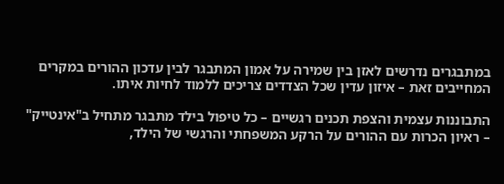במתבגרים נדרשים לאזן בין שמירה על אמון המתבגר לבין עדכון ההורים במקרים המחייבים זאת – איזון עדין שכל הצדדים צריכים ללמוד לחיות איתו.

התבוננות עצמית והצפת תכנים רגשיים – כל טיפול בילד מתבגר מתחיל ב"אינטייק" – ראיון הכרות עם ההורים על הרקע המשפחתי והרגשי של הילד,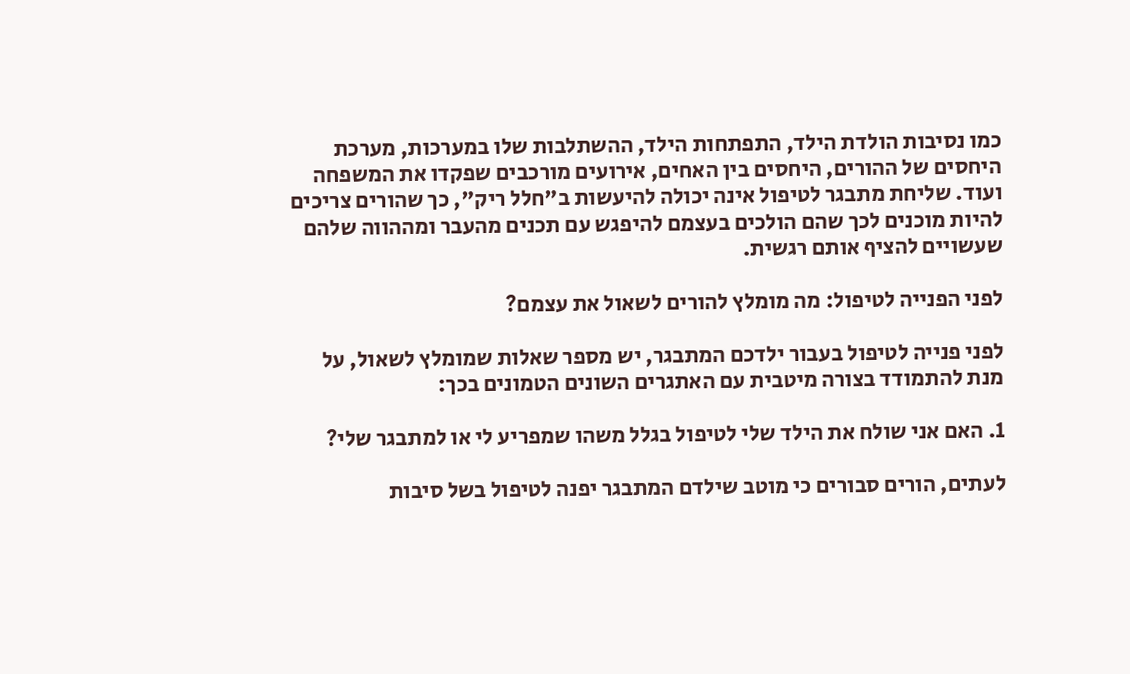כמו נסיבות הולדת הילד, התפתחות הילד, ההשתלבות שלו במערכות, מערכת היחסים של ההורים, היחסים בין האחים, אירועים מורכבים שפקדו את המשפחה ועוד. שליחת מתבגר לטיפול אינה יכולה להיעשות ב"חלל ריק", כך שהורים צריכים להיות מוכנים לכך שהם הולכים בעצמם להיפגש עם תכנים מהעבר ומההווה שלהם שעשויים להציף אותם רגשית.

לפני הפנייה לטיפול: מה מומלץ להורים לשאול את עצמם?

לפני פנייה לטיפול בעבור ילדכם המתבגר, יש מספר שאלות שמומלץ לשאול, על מנת להתמודד בצורה מיטבית עם האתגרים השונים הטמונים בכך:

1. האם אני שולח את הילד שלי לטיפול בגלל משהו שמפריע לי או למתבגר שלי?

לעתים, הורים סבורים כי מוטב שילדם המתבגר יפנה לטיפול בשל סיבות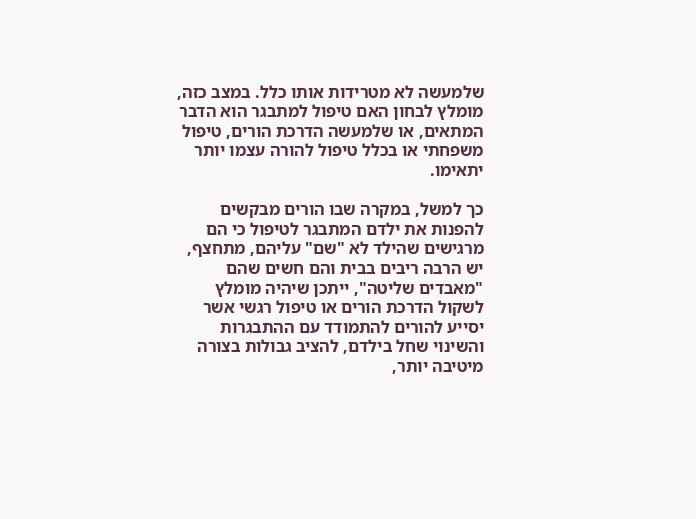שלמעשה לא מטרידות אותו כלל. במצב כזה, מומלץ לבחון האם טיפול למתבגר הוא הדבר המתאים, או שלמעשה הדרכת הורים, טיפול משפחתי או בכלל טיפול להורה עצמו יותר יתאימו.

כך למשל, במקרה שבו הורים מבקשים להפנות את ילדם המתבגר לטיפול כי הם מרגישים שהילד לא "שם" עליהם, מתחצף, יש הרבה ריבים בבית והם חשים שהם "מאבדים שליטה", ייתכן שיהיה מומלץ לשקול הדרכת הורים או טיפול רגשי אשר יסייע להורים להתמודד עם ההתבגרות והשינוי שחל בילדם, להציב גבולות בצורה מיטיבה יותר,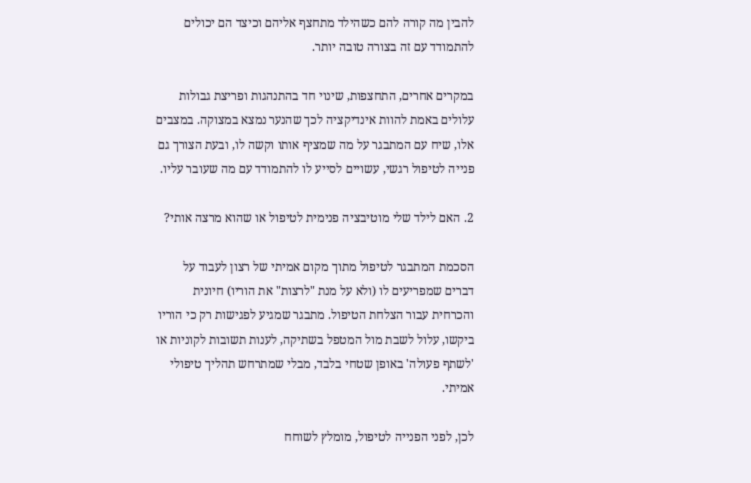להבין מה קורה להם כשהילד מתחצף אליהם וכיצד הם יכולים להתמודד עם זה בצורה טובה יותר.

במקרים אחרים, התחצפות, שינוי חד בהתנהגות ופריצת גבולות עלולים באמת להוות אינדיקציה לכך שהנער נמצא במצוקה. במצבים אלו, שיח עם המתבגר על מה שמציף אותו וקשה לו, ובעת הצורך גם פנייה לטיפול רגשי, עשויים לסייע לו להתמודד עם מה שעובר עליו.

2. האם לילד שלי מוטיבציה פנימית לטיפול או שהוא מרצה אותי?

הסכמת המתבגר לטיפול מתוך מקום אמיתי של רצון לעבוד על דברים שמפריעים לו (ולא על מנת "לרצות" את הוריו) חיונית והכרחית עבור הצלחת הטיפול. מתבגר שמגיע לפגישות רק כי הוריו ביקשו, עלול לשבת מול המטפל בשתיקה, לענות תשובות לקוניות או 'לשתף פעולה' באופן שטחי בלבד, מבלי שמתרחש תהליך טיפולי אמיתי.

לכן, לפני הפנייה לטיפול, מומלץ לשוחח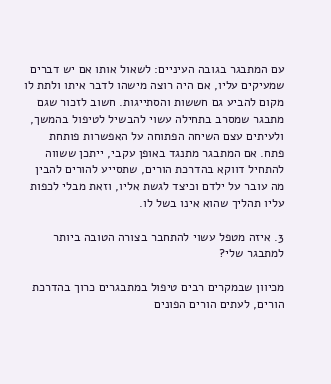עם המתבגר בגובה העיניים: לשאול אותו אם יש דברים שמעיקים עליו, אם היה רוצה מישהו לדבר איתו ולתת לו מקום להביע גם חששות והסתייגות. חשוב לזכור שגם מתבגר שמסרב בתחילה עשוי להבשיל לטיפול בהמשך, ולעיתים עצם השיחה הפתוחה על האפשרות פותחת פתח. אם המתבגר מתנגד באופן עקבי, ייתכן ששווה להתחיל דווקא בהדרכת הורים, שתסייע להורים להבין מה עובר על ילדם וכיצד לגשת אליו, וזאת מבלי לכפות עליו תהליך שהוא אינו בשל לו.

3. איזה מטפל עשוי להתחבר בצורה הטובה ביותר למתבגר שלי?

מכיוון שבמקרים רבים טיפול במתבגרים כרוך בהדרכת הורים, לעתים הורים הפונים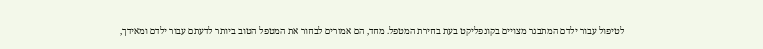לטיפול עבור ילדם המתבגר מצויים בקונפליקט בעת בחירת המטפל. מחד, הם אמורים לבחור את המטפל הטוב ביותר לדעתם עבור ילדם ומאידך,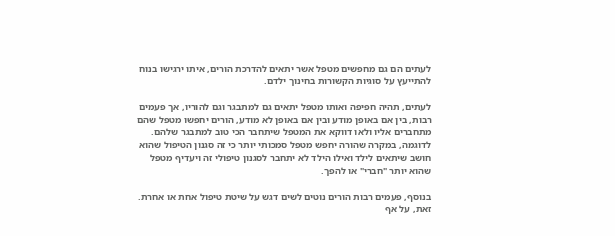לעתים הם גם מחפשים מטפל אשר יתאים להדרכת הורים, איתו ירגישו בנוח להתייעץ על סוגיות הקשורות בחינוך ילדם.

לעתים, תהיה חפיפה ואותו מטפל יתאים גם למתבגר וגם להוריו, אך פעמים רבות, בין אם באופן מודע ובין אם באופן לא מודע, הורים יחפשו מטפל שהם מתחברים אליו ולאו דווקא את המטפל שיתחבר הכי טוב למתבגר שלהם. לדוגמה, במקרה שהורה יחפש מטפל סמכותי יותר כי זה סגנון הטיפול שהוא חושב שיתאים לילד ואילו הילד לא יתחבר לסגנון טיפולי זה ויעדיף מטפל שהוא יותר "חברי" או להפך.

בנוסף, פעמים רבות הורים נוטים לשים דגש על שיטת טיפול אחת או אחרת. זאת, על אף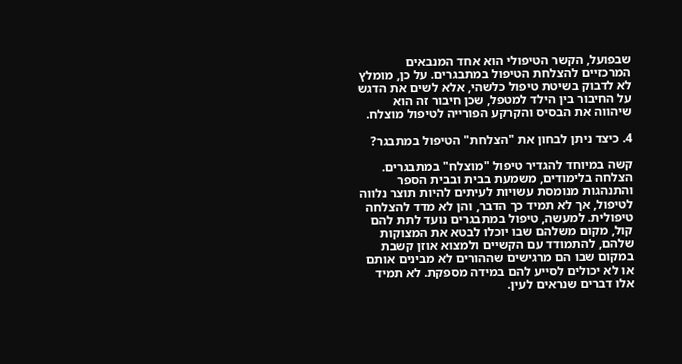שבפועל, הקשר הטיפולי הוא אחד המנבאים המרכזיים להצלחת הטיפול במתבגרים. על כן, מומלץ לא לדבוק בשיטת טיפול כלשהי, אלא לשים את הדגש על החיבור בין הילד למטפל, שכן חיבור זה הוא שיהווה את הבסיס והקרקע הפורייה לטיפול מוצלח.

4. כיצד ניתן לבחון את "הצלחת" הטיפול במתבגר?

קשה במיוחד להגדיר טיפול "מוצלח" במתבגרים. הצלחה בלימודים, משמעת בבית ובבית הספר והתנהגות מנומסת עשויות לעיתים להיות תוצר נלווה לטיפול, אך לא תמיד כך הדבר, והן לא מדד להצלחה טיפולית. למעשה, טיפול במתבגרים נועד לתת להם קול, מקום משלהם שבו יוכלו לבטא את המצוקות שלהם, להתמודד עם הקשיים ולמצוא אוזן קשבת במקום שבו הם מרגישים שההורים לא מבינים אותם או לא יכולים לסייע להם במידה מספקת. לא תמיד אלו דברים שנראים לעין.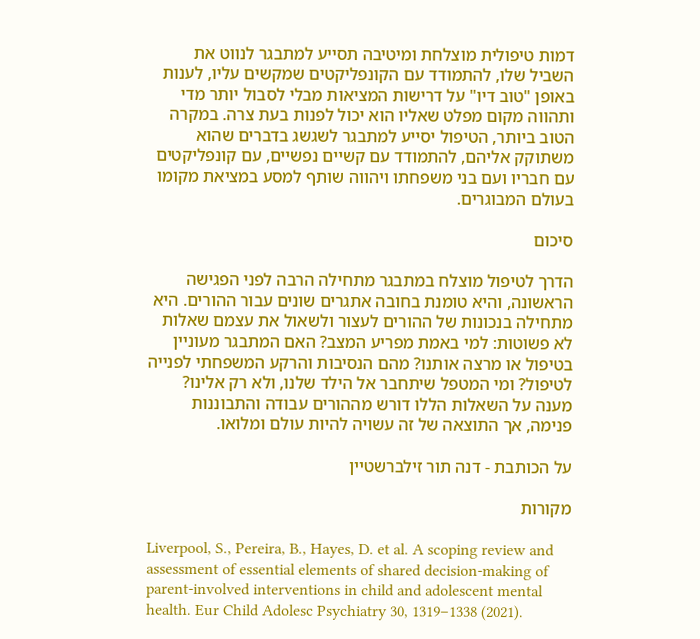דמות טיפולית מוצלחת ומיטיבה תסייע למתבגר לנווט את השביל שלו, להתמודד עם הקונפליקטים שמקשים עליו, לענות באופן "טוב דיו" על דרישות המציאות מבלי לסבול יותר מדי ותהווה מקום מפלט שאליו הוא יכול לפנות בעת צרה. במקרה הטוב ביותר, הטיפול יסייע למתבגר לשגשג בדברים שהוא משתוקק אליהם, להתמודד עם קשיים נפשיים, עם קונפליקטים עם חבריו ועם בני משפחתו ויהווה שותף למסע במציאת מקומו בעולם המבוגרים.

סיכום

הדרך לטיפול מוצלח במתבגר מתחילה הרבה לפני הפגישה הראשונה, והיא טומנת בחובה אתגרים שונים עבור ההורים. היא מתחילה בנכונות של ההורים לעצור ולשאול את עצמם שאלות לא פשוטות: למי באמת מפריע המצב? האם המתבגר מעוניין בטיפול או מרצה אותנו? מהם הנסיבות והרקע המשפחתי לפנייה לטיפול? ומי המטפל שיתחבר אל הילד שלנו, ולא רק אלינו? מענה על השאלות הללו דורש מההורים עבודה והתבוננות פנימה, אך התוצאה של זה עשויה להיות עולם ומלואו.

על הכותבת - דנה תור זילברשטיין

מקורות

Liverpool, S., Pereira, B., Hayes, D. et al. A scoping review and assessment of essential elements of shared decision-making of parent-involved interventions in child and adolescent mental health. Eur Child Adolesc Psychiatry 30, 1319–1338 (2021).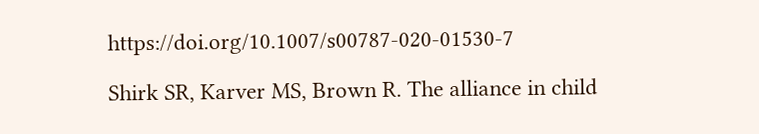https://doi.org/10.1007/s00787-020-01530-7

Shirk SR, Karver MS, Brown R. The alliance in child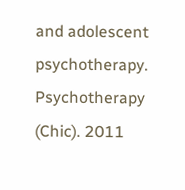and adolescent psychotherapy. Psychotherapy (Chic). 2011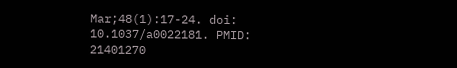Mar;48(1):17-24. doi: 10.1037/a0022181. PMID: 21401270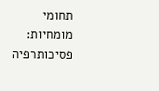תחומי מומחיות:
פסיכותרפיה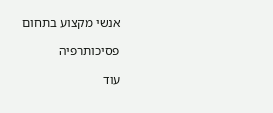אנשי מקצוע בתחום

פסיכותרפיה

עוד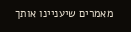מאמרים שיעניינו אותך